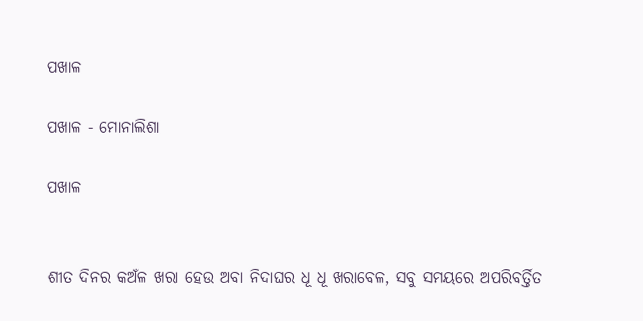ପଖାଳ

ପଖାଳ - ମୋନାଲିଶା

ପଖାଳ


ଶୀତ ଦିନର କଅଁଳ ଖରା ହେଉ ଅବା ନିଦାଘର ଧୂ ଧୂ ଖରାବେଳ, ସବୁ ସମୟରେ ଅପରିବର୍ତ୍ତିତ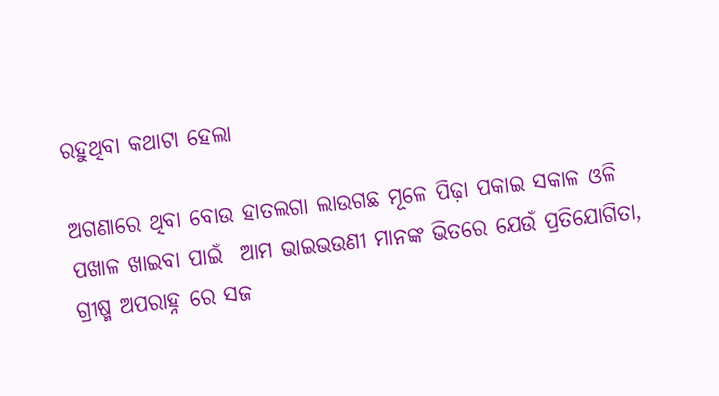ରହୁଥିବା କଥାଟା ହେଲା

ଅଗଣାରେ ଥିବା ବୋଉ ହାତଲଗା ଲାଉଗଛ ମୂଳେ ପିଢ଼ା ପକାଇ ସକାଳ ଓଳି ପଖାଳ ଖାଇବା ପାଇଁ  ଆମ ଭାଇଭଉଣୀ ମାନଙ୍କ ଭିତରେ ଯେଉଁ ପ୍ରତିଯୋଗିତା, ଗ୍ରୀଷ୍ମ ଅପରାହ୍ନ ରେ ସଜ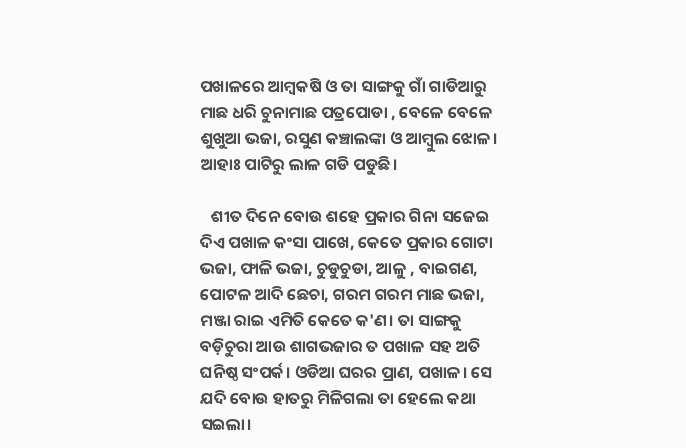ପଖାଳରେ ଆମ୍ବକଷି ଓ ତା ସାଙ୍ଗକୁ ଗାଁ ଗାଡିଆରୁ ମାଛ ଧରି ଚୁନାମାଛ ପତ୍ରପୋଡା , ବେଳେ ବେଳେ ଶୁଖୁଆ ଭଜା, ରସୁଣ କଞ୍ଚାଲଙ୍କା ଓ ଆମ୍ବୁଲ ଝୋଳ। ଆହାଃ ପାଟିରୁ ଲାଳ ଗଡି ପଡୁଛି।

   ଶୀତ ଦିନେ ବୋଉ ଶହେ ପ୍ରକାର ଗିନା ସଜେଇ ଦିଏ ପଖାଳ କଂସା ପାଖେ, କେତେ ପ୍ରକାର ଗୋଟା ଭଜା, ଫାଳି ଭଜା, ଚୁଡୁଚୁଡା, ଆଳୁ , ବାଇଗଣ, ପୋଟଳ ଆଦି ଛେଚା, ଗରମ ଗରମ ମାଛ ଭଜା, ମଞ୍ଜା ରାଇ ଏମିତି କେତେ କ'ଣ। ତା ସାଙ୍ଗକୁ ବଡ଼ିଚୁରା ଆଉ ଶାଗଭଜାର ତ ପଖାଳ ସହ ଅତି ଘନିଷ୍ଠ ସଂପର୍କ। ଓଡିଆ ଘରର ପ୍ରାଣ, ପଖାଳ। ସେ ଯଦି ବୋଉ ହାତରୁ ମିଳିଗଲା ତା ହେଲେ କଥା ସଇଲା।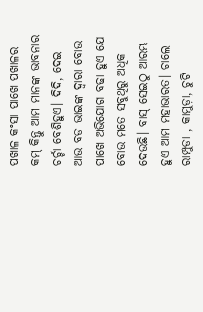ପଖାଳ କଂସା ପାଖେ ପଖାଳର କମ୍ କିନ୍ତୁ ଆମ ମାନଙ୍କ ଭାବନାର ଚର୍ଚ୍ଚା ବେଶିହୁଏ। ଦିଦି, ଦେଇ ଆଉ ବଡ ଭାଇଙ୍କ ଦ୍ବାରା ବୋଉ ପାଖେ ଅଭିଯୋଗ ବଢା ହୁଏ ଯେ ବୋଉ ମତେ ସବୁଥିରୁ ଅଧିକ ଦେଉଛି। ବାସ୍ ସେଇଠୁ ଆରମ୍ଭ ହୁଏ ଆମ ମହାଭାରତ। ଚାଲେ ରାମ୍ପୁଡା , କାମୁଡ଼ା, ଚୁଟି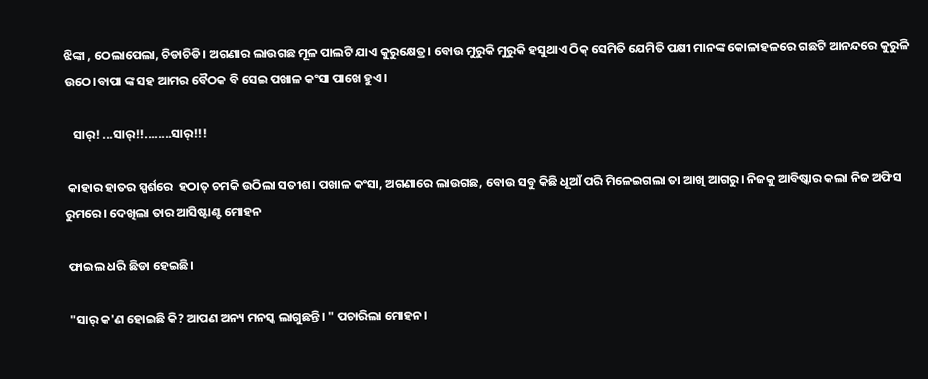ଝିଙ୍କା , ଠେଲାପେଲା, ଚିଡାଚିଡି। ଅଗଣାର ଲାଉଗଛ ମୂଳ ପାଲଟି ଯାଏ କୁରୁକ୍ଷେତ୍ର। ବୋଉ ମୁରୁକି ମୁରୁକି ହସୁଥାଏ ଠିକ୍ ସେମିତି ଯେମିତି ପକ୍ଷୀ ମାନଙ୍କ କୋଳାହଳରେ ଗଛଟି ଆନନ୍ଦରେ କୁରୁଳି ଉଠେ।ବାପା ଙ୍କ ସହ ଆମର ବୈଠକ ବି ସେଇ ପଖାଳ କଂସା ପାଖେ ହୁଏ।

   ସାର୍! ...ସାର୍!!........ସାର୍!!!

 କାହାର ହାତର ସ୍ପର୍ଶରେ  ହଠାତ୍ ଚମକି ଉଠିଲା ସତୀଶ। ପଖାଳ କଂସା, ଅଗଣାରେ ଲାଉଗଛ, ବୋଉ ସବୁ କିଛି ଧୂଆଁ ପରି ମିଳେଇଗଲା ତା ଆଖି ଆଗରୁ। ନିଜକୁ ଆବିଷ୍କାର କଲା ନିଜ ଅଫିସ ରୁମରେ। ଦେଖିଲା ତାର ଆସିଷ୍ଟାଣ୍ଟ ମୋହନ

 ଫାଇଲ ଧରି ଛିଡା ହେଇଛି।

 "ସାର୍ କ'ଣ ହୋଇଛି କି? ଆପଣ ଅନ୍ୟ ମନସ୍କ ଲାଗୁଛନ୍ତି। " ପଚାରିଲା ମୋହନ।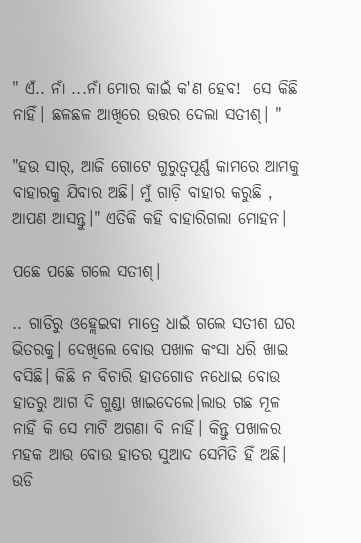" ଏଁ.. ନାଁ ...ନାଁ ମୋର କାଇଁ କ'ଣ ହେବ!  ସେ କିଛି ନାହିଁ। ଛଳଛଳ ଆଖିରେ ଉତ୍ତର ଦେଲା ସତୀଶ୍। "

"ହଉ ସାର୍, ଆଜି ଗୋଟେ ଗୁରୁତ୍ବପୂର୍ଣ୍ଣ କାମରେ ଆମକୁ ବାହାରକୁ ଯିବାର ଅଛି। ମୁଁ ଗାଡ଼ି ବାହାର କରୁଛି , ଆପଣ ଆସନ୍ତୁ।" ଏତିକି କହି ବାହାରିଗଲା ମୋହନ।

ପଛେ ପଛେ ଗଲେ ସତୀଶ୍।

.. ଗାଡିରୁ ଓହ୍ଲେଇବା ମାତ୍ରେ ଧାଇଁ ଗଲେ ସତୀଶ ଘର ଭିତରକୁ। ଦେଖିଲେ ବୋଉ ପଖାଳ କଂସା ଧରି ଖାଇ ବସିଛି। କିଛି ନ ବିଚାରି ହାତଗୋଡ ନଧୋଇ ବୋଉ ହାତରୁ ଆଗ ଦି ଗୁଣ୍ଡା ଖାଇଦେଲେ।ଲାଉ ଗଛ ମୂଳ ନାହିଁ କି ସେ ମାଟି ଅଗଣା ବି ନାହିଁ। କିନ୍ତୁ ପଖାଳର ମହକ ଆଉ ବୋଉ ହାତର ସୁଆଦ ସେମିତି ହିଁ ଅଛି। ଉଡି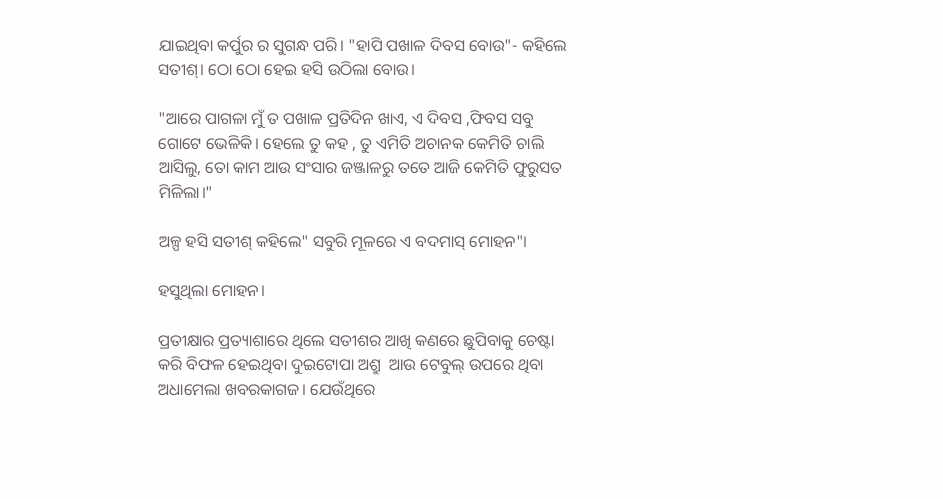ଯାଇଥିବା କର୍ପୁର ର ସୁଗନ୍ଧ ପରି। "ହାପି ପଖାଳ ଦିବସ ବୋଉ"- କହିଲେ ସତୀଶ୍। ଠୋ ଠୋ ହେଇ ହସି ଉଠିଲା ବୋଉ।

"ଆରେ ପାଗଳା ମୁଁ ତ ପଖାଳ ପ୍ରତିଦିନ ଖାଏ, ଏ ଦିବସ ,ଫିବସ ସବୁ ଗୋଟେ ଭେଳିକି। ହେଲେ ତୁ କହ , ତୁ ଏମିତି ଅଚାନକ କେମିତି ଚାଲି ଆସିଲୁ, ତୋ କାମ ଆଉ ସଂସାର ଜଞ୍ଜାଳରୁ ତତେ ଆଜି କେମିତି ଫୁରୁସତ ମିଳିଲା।"

ଅଳ୍ପ ହସି ସତୀଶ୍ କହିଲେ" ସବୁରି ମୂଳରେ ଏ ବଦମାସ୍ ମୋହନ"।

ହସୁଥିଲା ମୋହନ‌।

ପ୍ରତୀକ୍ଷାର ପ୍ରତ୍ୟାଶାରେ ଥିଲେ ସତୀଶର ଆଖି କଣରେ ଛୁପିବାକୁ ଚେଷ୍ଟା କରି ବିଫଳ ହେଇଥିବା ଦୁଇଟୋପା ଅଶ୍ରୁ  ଆଉ ଟେବୁଲ୍ ଉପରେ ଥିବା ଅଧାମେଲା ଖବରକାଗଜ। ଯେଉଁଥିରେ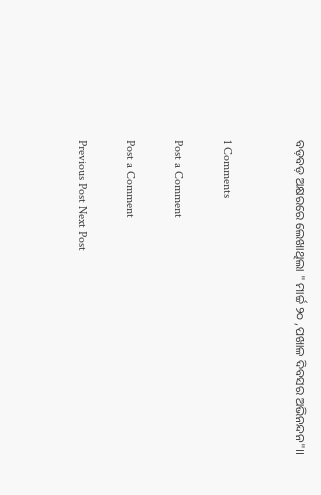ବଡ଼ବଡ଼ ଅକ୍ଷରରେ ଲେଖାଥିଲା " ମାର୍ଚ୍ଚ ୨୦ ,ପଖାଳ ଦିବସର ଅଭିନନ୍ଦନ"।।


1 Comments

Post a Comment

Post a Comment

Previous Post Next Post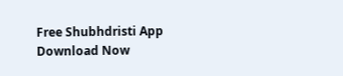Free Shubhdristi App Download Now